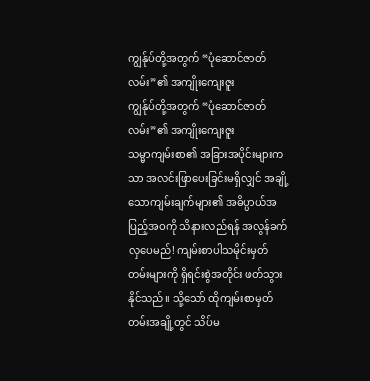ကျွန်ုပ်တို့အတွက် “ပုံဆောင်ဇာတ်လမ်း”၏ အကျိုးကျေးဇူး
ကျွန်ုပ်တို့အတွက် “ပုံဆောင်ဇာတ်လမ်း”၏ အကျိုးကျေးဇူး
သမ္မာကျမ်းစာ၏ အခြားအပိုင်းများကသာ အလင်းဖြာပေးခြင်းမရှိလျှင် အချို့သောကျမ်းချက်များ၏ အဓိပ္ပာယ်အပြည့်အဝကို သိနားလည်ရန် အလွန်ခက်လှပေမည်! ကျမ်းစာပါသမိုင်းမှတ်တမ်းများကို ရှိရင်းစွဲအတိုင်း ဖတ်သွားနိုင်သည်။ သို့သော် ထိုကျမ်းစာမှတ်တမ်းအချို့တွင် သိပ်မ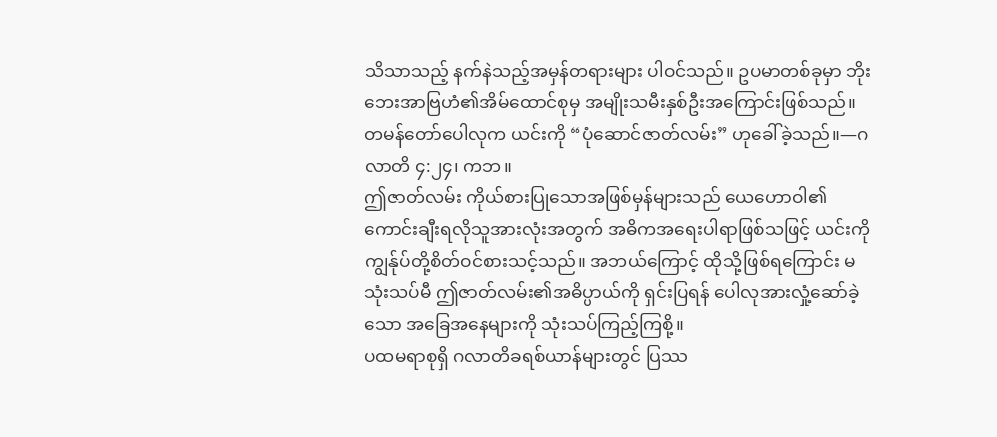သိသာသည့် နက်နဲသည့်အမှန်တရားများ ပါဝင်သည်။ ဥပမာတစ်ခုမှာ ဘိုးဘေးအာဗြဟံ၏အိမ်ထောင်စုမှ အမျိုးသမီးနှစ်ဦးအကြောင်းဖြစ်သည်။ တမန်တော်ပေါလုက ယင်းကို “ပုံဆောင်ဇာတ်လမ်း” ဟုခေါ်ခဲ့သည်။—ဂလာတိ ၄:၂၄၊ ကဘ။
ဤဇာတ်လမ်း ကိုယ်စားပြုသောအဖြစ်မှန်များသည် ယေဟောဝါ၏ကောင်းချီးရလိုသူအားလုံးအတွက် အဓိကအရေးပါရာဖြစ်သဖြင့် ယင်းကို ကျွန်ုပ်တို့စိတ်ဝင်စားသင့်သည်။ အဘယ်ကြောင့် ထိုသို့ဖြစ်ရကြောင်း မသုံးသပ်မီ ဤဇာတ်လမ်း၏အဓိပ္ပာယ်ကို ရှင်းပြရန် ပေါလုအားလှုံ့ဆော်ခဲ့သော အခြေအနေများကို သုံးသပ်ကြည့်ကြစို့။
ပထမရာစုရှိ ဂလာတိခရစ်ယာန်များတွင် ပြဿ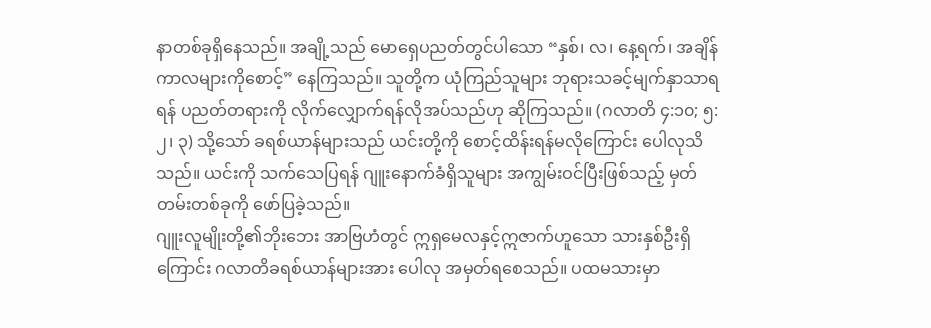နာတစ်ခုရှိနေသည်။ အချို့သည် မောရှေပညတ်တွင်ပါသော “နှစ်၊ လ၊ နေ့ရက်၊ အချိန်ကာလများကိုစောင့်” နေကြသည်။ သူတို့က ယုံကြည်သူများ ဘုရားသခင့်မျက်နှာသာရရန် ပညတ်တရားကို လိုက်လျှောက်ရန်လိုအပ်သည်ဟု ဆိုကြသည်။ (ဂလာတိ ၄:၁၀; ၅:၂၊ ၃) သို့သော် ခရစ်ယာန်များသည် ယင်းတို့ကို စောင့်ထိန်းရန်မလိုကြောင်း ပေါလုသိသည်။ ယင်းကို သက်သေပြရန် ဂျူးနောက်ခံရှိသူများ အကျွမ်းဝင်ပြီးဖြစ်သည့် မှတ်တမ်းတစ်ခုကို ဖော်ပြခဲ့သည်။
ဂျူးလူမျိုးတို့၏ဘိုးဘေး အာဗြဟံတွင် ဣရှမေလနှင့်ဣဇာက်ဟူသော သားနှစ်ဦးရှိကြောင်း ဂလာတိခရစ်ယာန်များအား ပေါလု အမှတ်ရစေသည်။ ပထမသားမှာ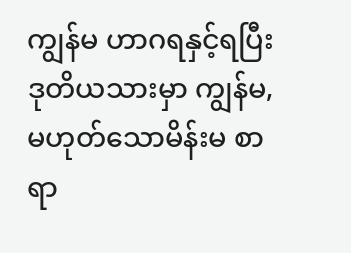ကျွန်မ ဟာဂရနှင့်ရပြီး ဒုတိယသားမှာ ကျွန်မ,မဟုတ်သောမိန်းမ စာရာ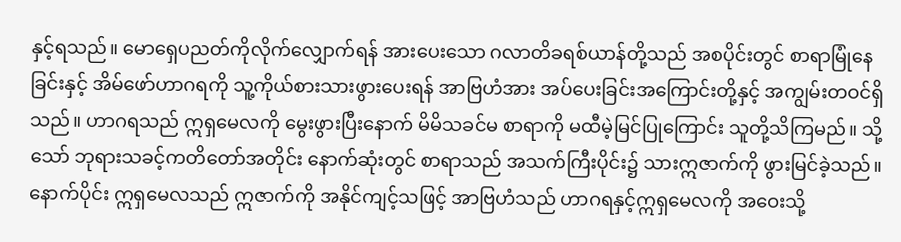နှင့်ရသည်။ မောရှေပညတ်ကိုလိုက်လျှောက်ရန် အားပေးသော ဂလာတိခရစ်ယာန်တို့သည် အစပိုင်းတွင် စာရာမြုံနေခြင်းနှင့် အိမ်ဖော်ဟာဂရကို သူ့ကိုယ်စားသားဖွားပေးရန် အာဗြဟံအား အပ်ပေးခြင်းအကြောင်းတို့နှင့် အကျွမ်းတဝင်ရှိသည်။ ဟာဂရသည် ဣရှမေလကို မွေးဖွားပြီးနောက် မိမိသခင်မ စာရာကို မထီမဲ့မြင်ပြုကြောင်း သူတို့သိကြမည်။ သို့သော် ဘုရားသခင့်ကတိတော်အတိုင်း နောက်ဆုံးတွင် စာရာသည် အသက်ကြီးပိုင်း၌ သားဣဇာက်ကို ဖွားမြင်ခဲ့သည်။ နောက်ပိုင်း ဣရှမေလသည် ဣဇာက်ကို အနိုင်ကျင့်သဖြင့် အာဗြဟံသည် ဟာဂရနှင့်ဣရှမေလကို အဝေးသို့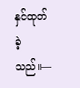နှင်ထုတ်ခဲ့သည်။—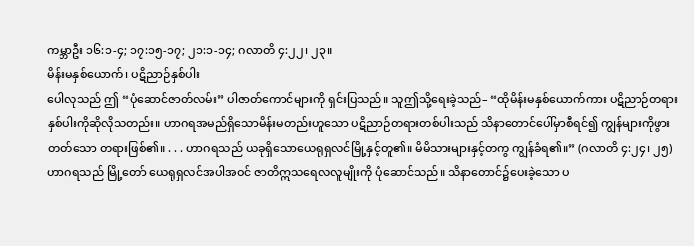ကမ္ဘာဦး ၁၆:၁-၄; ၁၇:၁၅-၁၇; ၂၁:၁-၁၄; ဂလာတိ ၄:၂၂၊ ၂၃။
မိန်းမနှစ်ယောက်၊ ပဋိညာဉ်နှစ်ပါး
ပေါလုသည် ဤ “ပုံဆောင်ဇာတ်လမ်း” ပါဇာတ်ကောင်များကို ရှင်းပြသည်။ သူဤသို့ရေးခဲ့သည်– “ထိုမိန်းမနှစ်ယောက်ကား ပဋိညာဉ်တရားနှစ်ပါးကိုဆိုလိုသတည်း။ ဟာဂရအမည်ရှိသောမိန်းမတည်းဟူသော ပဋိညာဉ်တရားတစ်ပါးသည် သိနာတောင်ပေါ်မှာစီရင်၍ ကျွန်များကိုဖွားတတ်သော တရားဖြစ်၏။ . . . ဟာဂရသည် ယခုရှိသောယေရုရှလင်မြို့နှင့်တူ၏။ မိမိသားများနှင့်တကွ ကျွန်ခံရ၏။” (ဂလာတိ ၄:၂၄၊ ၂၅) ဟာဂရသည် မြို့တော် ယေရုရှလင်အပါအဝင် ဇာတိဣသရေလလူမျိုးကို ပုံဆောင်သည်။ သိနာတောင်၌ပေးခဲ့သော ပ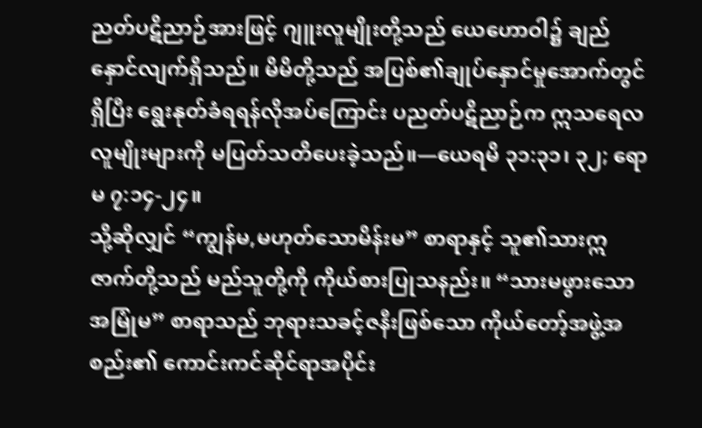ညတ်ပဋိညာဉ်အားဖြင့် ဂျူးလူမျိုးတို့သည် ယေဟောဝါ၌ ချည်နှောင်လျက်ရှိသည်။ မိမိတို့သည် အပြစ်၏ချုပ်နှောင်မှုအောက်တွင်ရှိပြီး ရွေးနုတ်ခံရရန်လိုအပ်ကြောင်း ပညတ်ပဋိညာဉ်က ဣသရေလလူမျိုးများကို မပြတ်သတိပေးခဲ့သည်။—ယေရမိ ၃၁:၃၁၊ ၃၂; ရောမ ၇:၁၄-၂၄။
သို့ဆိုလျှင် “ကျွန်မ,မဟုတ်သောမိန်းမ” စာရာနှင့် သူ၏သားဣဇာက်တို့သည် မည်သူတို့ကို ကိုယ်စားပြုသနည်း။ “သားမဖွားသောအမြုံမ” စာရာသည် ဘုရားသခင့်ဇနီးဖြစ်သော ကိုယ်တော့်အဖွဲ့အစည်း၏ ကောင်းကင်ဆိုင်ရာအပိုင်း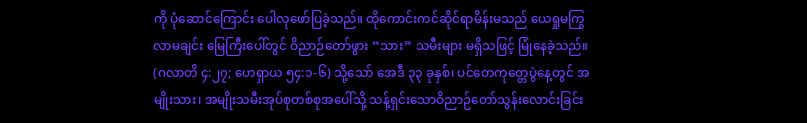ကို ပုံဆောင်ကြောင်း ပေါလုဖော်ပြခဲ့သည်။ ထိုကောင်းကင်ဆိုင်ရာမိန်းမသည် ယေရှုမကြွလာမချင်း မြေကြီးပေါ်တွင် ဝိညာဉ်တော်ဖွား “သား” သမီးများ မရှိသဖြင့် မြုံနေခဲ့သည်။ (ဂလာတိ ၄:၂၇; ဟေရှာယ ၅၄:၁-၆) သို့သော် အေဒီ ၃၃ ခုနှစ်၊ ပင်တေကုတ္တေပွဲနေ့တွင် အမျိုးသား၊ အမျိုးသမီးအုပ်စုတစ်စုအပေါ်သို့ သန့်ရှင်းသောဝိညာဉ်တော်သွန်းလောင်းခြင်း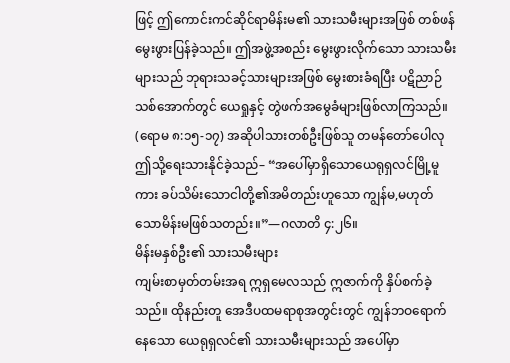ဖြင့် ဤကောင်းကင်ဆိုင်ရာမိန်းမ၏ သားသမီးများအဖြစ် တစ်ဖန်မွေးဖွားပြန်ခဲ့သည်။ ဤအဖွဲ့အစည်း မွေးဖွားလိုက်သော သားသမီးများသည် ဘုရားသခင့်သားများအဖြစ် မွေးစားခံရပြီး ပဋိညာဉ်သစ်အောက်တွင် ယေရှုနှင့် တွဲဖက်အမွေခံများဖြစ်လာကြသည်။ (ရောမ ၈:၁၅-၁၇) အဆိုပါသားတစ်ဦးဖြစ်သူ တမန်တော်ပေါလု ဤသို့ရေးသားနိုင်ခဲ့သည်– “အပေါ်မှာရှိသောယေရုရှလင်မြို့မူကား ခပ်သိမ်းသောငါတို့၏အမိတည်းဟူသော ကျွန်မ,မဟုတ်သောမိန်းမဖြစ်သတည်း။”—ဂလာတိ ၄:၂၆။
မိန်းမနှစ်ဦး၏ သားသမီးများ
ကျမ်းစာမှတ်တမ်းအရ ဣရှမေလသည် ဣဇာက်ကို နှိပ်စက်ခဲ့သည်။ ထိုနည်းတူ အေဒီပထမရာစုအတွင်းတွင် ကျွန်ဘဝရောက်နေသော ယေရုရှလင်၏ သားသမီးများသည် အပေါ်မှာ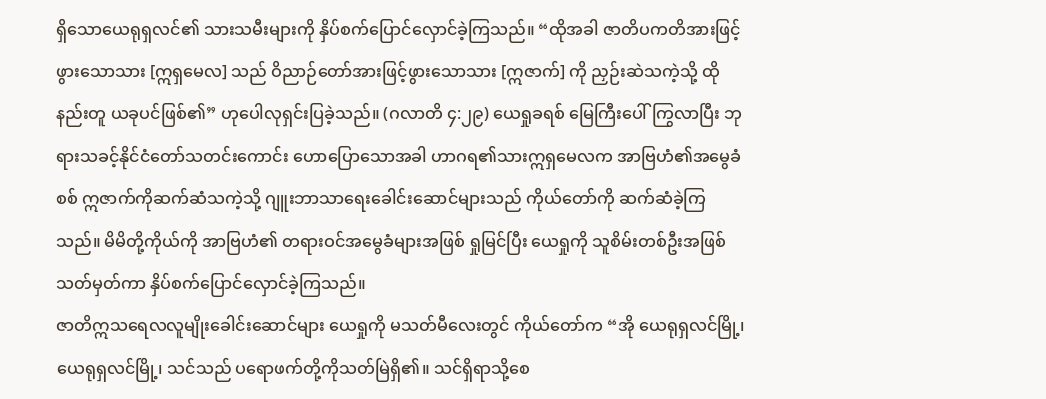ရှိသောယေရုရှလင်၏ သားသမီးများကို နှိပ်စက်ပြောင်လှောင်ခဲ့ကြသည်။ “ထိုအခါ ဇာတိပကတိအားဖြင့်ဖွားသောသား [ဣရှမေလ] သည် ဝိညာဉ်တော်အားဖြင့်ဖွားသောသား [ဣဇာက်] ကို ညှဉ်းဆဲသကဲ့သို့ ထိုနည်းတူ ယခုပင်ဖြစ်၏” ဟုပေါလုရှင်းပြခဲ့သည်။ (ဂလာတိ ၄:၂၉) ယေရှုခရစ် မြေကြီးပေါ်ကြွလာပြီး ဘုရားသခင့်နိုင်ငံတော်သတင်းကောင်း ဟောပြောသောအခါ ဟာဂရ၏သားဣရှမေလက အာဗြဟံ၏အမွေခံစစ် ဣဇာက်ကိုဆက်ဆံသကဲ့သို့ ဂျူးဘာသာရေးခေါင်းဆောင်များသည် ကိုယ်တော်ကို ဆက်ဆံခဲ့ကြသည်။ မိမိတို့ကိုယ်ကို အာဗြဟံ၏ တရားဝင်အမွေခံများအဖြစ် ရှုမြင်ပြီး ယေရှုကို သူစိမ်းတစ်ဦးအဖြစ်သတ်မှတ်ကာ နှိပ်စက်ပြောင်လှောင်ခဲ့ကြသည်။
ဇာတိဣသရေလလူမျိုးခေါင်းဆောင်များ ယေရှုကို မသတ်မီလေးတွင် ကိုယ်တော်က “အို ယေရုရှလင်မြို့၊ ယေရုရှလင်မြို့၊ သင်သည် ပရောဖက်တို့ကိုသတ်မြဲရှိ၏။ သင်ရှိရာသို့စေ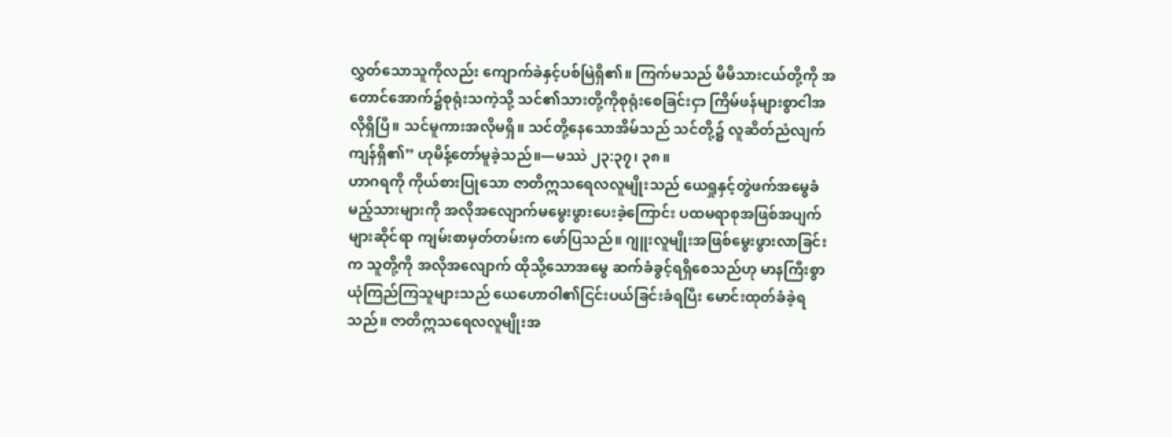လွှတ်သောသူကိုလည်း ကျောက်ခဲနှင့်ပစ်မြဲရှိ၏။ ကြက်မသည် မိမိသားငယ်တို့ကို အတောင်အောက်၌စုရုံးသကဲ့သို့ သင်၏သားတို့ကိုစုရုံးစေခြင်းငှာ ကြိမ်ဖန်များစွာငါအလိုရှိပြီ။ သင်မူကားအလိုမရှိ။ သင်တို့နေသောအိမ်သည် သင်တို့၌ လူဆိတ်ညံလျက်ကျန်ရှိ၏” ဟုမိန့်တော်မူခဲ့သည်။—မဿဲ ၂၃:၃၇၊ ၃၈။
ဟာဂရကို ကိုယ်စားပြုသော ဇာတိဣသရေလလူမျိုးသည် ယေရှုနှင့်တွဲဖက်အမွေခံမည့်သားများကို အလိုအလျောက်မမွေးဖွားပေးခဲ့ကြောင်း ပထမရာစုအဖြစ်အပျက်များဆိုင်ရာ ကျမ်းစာမှတ်တမ်းက ဖော်ပြသည်။ ဂျူးလူမျိုးအဖြစ်မွေးဖွားလာခြင်းက သူတို့ကို အလိုအလျောက် ထိုသို့သောအမွေ ဆက်ခံခွင့်ရရှိစေသည်ဟု မာနကြီးစွာ ယုံကြည်ကြသူများသည် ယေဟောဝါ၏ငြင်းပယ်ခြင်းခံရပြီး မောင်းထုတ်ခံခဲ့ရသည်။ ဇာတိဣသရေလလူမျိုးအ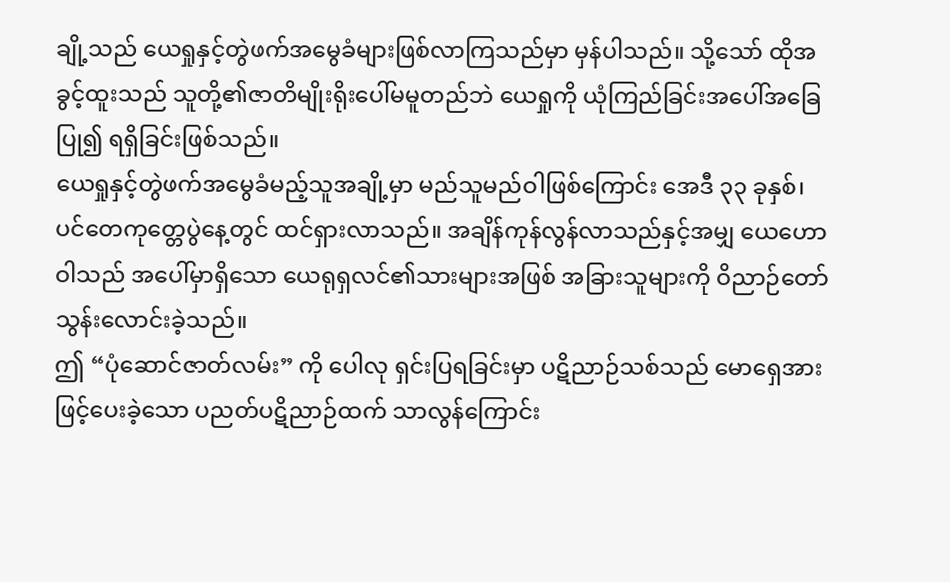ချို့သည် ယေရှုနှင့်တွဲဖက်အမွေခံများဖြစ်လာကြသည်မှာ မှန်ပါသည်။ သို့သော် ထိုအခွင့်ထူးသည် သူတို့၏ဇာတိမျိုးရိုးပေါ်မမူတည်ဘဲ ယေရှုကို ယုံကြည်ခြင်းအပေါ်အခြေပြု၍ ရရှိခြင်းဖြစ်သည်။
ယေရှုနှင့်တွဲဖက်အမွေခံမည့်သူအချို့မှာ မည်သူမည်ဝါဖြစ်ကြောင်း အေဒီ ၃၃ ခုနှစ်၊ ပင်တေကုတ္တေပွဲနေ့တွင် ထင်ရှားလာသည်။ အချိန်ကုန်လွန်လာသည်နှင့်အမျှ ယေဟောဝါသည် အပေါ်မှာရှိသော ယေရုရှလင်၏သားများအဖြစ် အခြားသူများကို ဝိညာဉ်တော်သွန်းလောင်းခဲ့သည်။
ဤ “ပုံဆောင်ဇာတ်လမ်း” ကို ပေါလု ရှင်းပြရခြင်းမှာ ပဋိညာဉ်သစ်သည် မောရှေအားဖြင့်ပေးခဲ့သော ပညတ်ပဋိညာဉ်ထက် သာလွန်ကြောင်း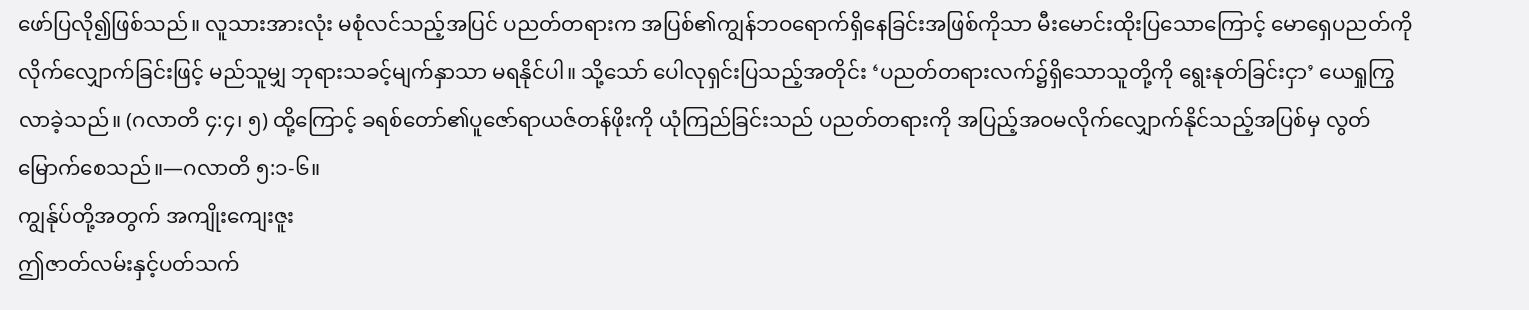ဖော်ပြလို၍ဖြစ်သည်။ လူသားအားလုံး မစုံလင်သည့်အပြင် ပညတ်တရားက အပြစ်၏ကျွန်ဘဝရောက်ရှိနေခြင်းအဖြစ်ကိုသာ မီးမောင်းထိုးပြသောကြောင့် မောရှေပညတ်ကို လိုက်လျှောက်ခြင်းဖြင့် မည်သူမျှ ဘုရားသခင့်မျက်နှာသာ မရနိုင်ပါ။ သို့သော် ပေါလုရှင်းပြသည့်အတိုင်း ‘ပညတ်တရားလက်၌ရှိသောသူတို့ကို ရွေးနုတ်ခြင်းငှာ’ ယေရှုကြွလာခဲ့သည်။ (ဂလာတိ ၄:၄၊ ၅) ထို့ကြောင့် ခရစ်တော်၏ပူဇော်ရာယဇ်တန်ဖိုးကို ယုံကြည်ခြင်းသည် ပညတ်တရားကို အပြည့်အဝမလိုက်လျှောက်နိုင်သည့်အပြစ်မှ လွတ်မြောက်စေသည်။—ဂလာတိ ၅:၁-၆။
ကျွန်ုပ်တို့အတွက် အကျိုးကျေးဇူး
ဤဇာတ်လမ်းနှင့်ပတ်သက်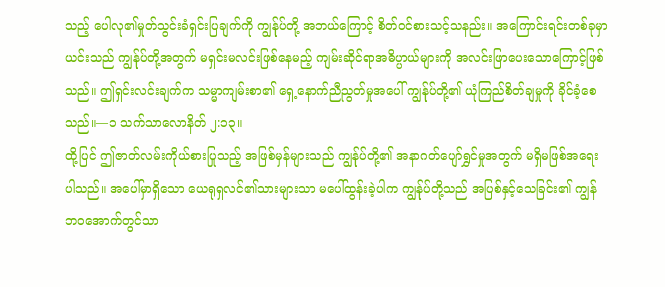သည့် ပေါလု၏မှုတ်သွင်းခံရှင်းပြချက်ကို ကျွန်ုပ်တို့ အဘယ်ကြောင့် စိတ်ဝင်စားသင့်သနည်း။ အကြောင်းရင်းတစ်ခုမှာ ယင်းသည် ကျွန်ုပ်တို့အတွက် မရှင်းမလင်းဖြစ်နေမည့် ကျမ်းဆိုင်ရာအဓိပ္ပာယ်များကို အလင်းဖြာပေးသောကြောင့်ဖြစ်သည်။ ဤရှင်းလင်းချက်က သမ္မာကျမ်းစာ၏ ရှေ့နောက်ညီညွတ်မှုအပေါ် ကျွန်ုပ်တို့၏ ယုံကြည်စိတ်ချမှုကို ခိုင်ခံ့စေသည်။—၁ သက်သာလောနိတ် ၂:၁၃။
ထို့ပြင် ဤဇာတ်လမ်းကိုယ်စားပြုသည့် အဖြစ်မှန်များသည် ကျွန်ုပ်တို့၏ အနာဂတ်ပျော်ရွှင်မှုအတွက် မရှိမဖြစ်အရေးပါသည်။ အပေါ်မှာရှိသော ယေရုရှလင်၏သားများသာ မပေါ်ထွန်းခဲ့ပါက ကျွန်ုပ်တို့သည် အပြစ်နှင့်သေခြင်း၏ ကျွန်ဘဝအောက်တွင်သာ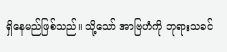ရှိနေမည်ဖြစ်သည်။ သို့သော် အာဗြဟံကို ဘုရားသခင်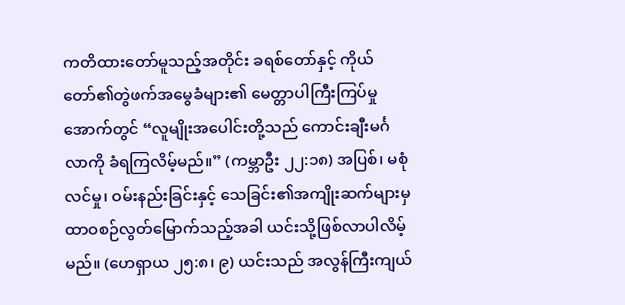ကတိထားတော်မူသည့်အတိုင်း ခရစ်တော်နှင့် ကိုယ်တော်၏တွဲဖက်အမွေခံများ၏ မေတ္တာပါကြီးကြပ်မှုအောက်တွင် “လူမျိုးအပေါင်းတို့သည် ကောင်းချီးမင်္ဂလာကို ခံရကြလိမ့်မည်။” (ကမ္ဘာဦး ၂၂:၁၈) အပြစ်၊ မစုံလင်မှု၊ ဝမ်းနည်းခြင်းနှင့် သေခြင်း၏အကျိုးဆက်များမှ ထာဝစဉ်လွတ်မြောက်သည့်အခါ ယင်းသို့ဖြစ်လာပါလိမ့်မည်။ (ဟေရှာယ ၂၅:၈၊ ၉) ယင်းသည် အလွန်ကြီးကျယ်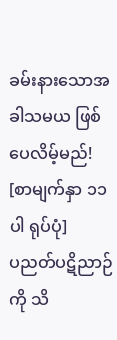ခမ်းနားသောအခါသမယ ဖြစ်ပေလိမ့်မည်!
[စာမျက်နှာ ၁၁ ပါ ရုပ်ပုံ]
ပညတ်ပဋိညာဉ်ကို သိ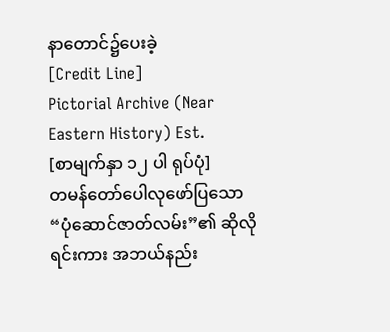နာတောင်၌ပေးခဲ့
[Credit Line]
Pictorial Archive (Near Eastern History) Est.
[စာမျက်နှာ ၁၂ ပါ ရုပ်ပုံ]
တမန်တော်ပေါလုဖော်ပြသော “ပုံဆောင်ဇာတ်လမ်း”၏ ဆိုလိုရင်းကား အဘယ်နည်း